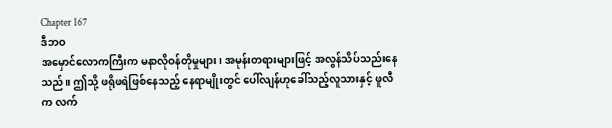Chapter 167
ဒီဘဝ
အမှောင်လောကကြီးက မနာလိုဝန်တိုမှုများ၊ အမုန်းတရားများဖြင့် အလွန်သိပ်သည်းနေသည်။ ဤသို့ ဖရိုဖရဲဖြစ်နေသည့် နေရာမျိုးတွင် ပေါ်လျန်ဟုခေါ်သည့်လူသားနှင့် ဖူလီက လက်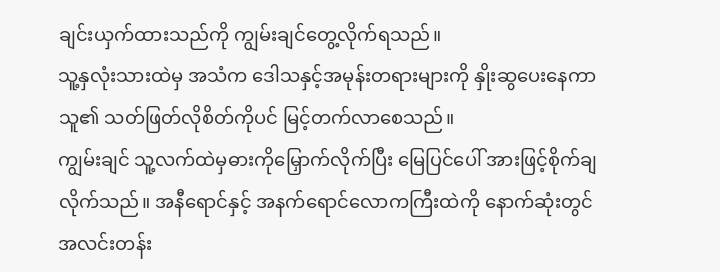ချင်းယှက်ထားသည်ကို ကျွမ်းချင်တွေ့လိုက်ရသည်။
သူ့နှလုံးသားထဲမှ အသံက ဒေါသနှင့်အမုန်းတရားများကို နှိုးဆွပေးနေကာ သူ၏ သတ်ဖြတ်လိုစိတ်ကိုပင် မြင့်တက်လာစေသည်။
ကျွမ်းချင် သူ့လက်ထဲမှဓားကိုမြှောက်လိုက်ပြီး မြေပြင်ပေါ် အားဖြင့်စိုက်ချလိုက်သည်။ အနီရောင်နှင့် အနက်ရောင်လောကကြီးထဲကို နောက်ဆုံးတွင် အလင်းတန်း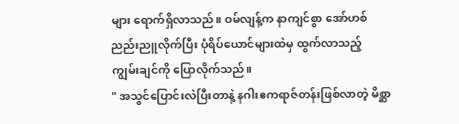များ ရောက်ရှိလာသည်။ ဝမ်လျန့်က နာကျင်စွာ အော်ဟစ်ညည်းညူလိုက်ပြီး ပုံရိပ်ယောင်များထဲမှ ထွက်လာသည့် ကျွမ်းချင်ကို ပြောလိုက်သည်။
" အသွင်ပြောင်းလဲပြီးတာနဲ့ နဂါးဧကရာဇ်တန်းဖြစ်လာတဲ့ မိစ္ဆာ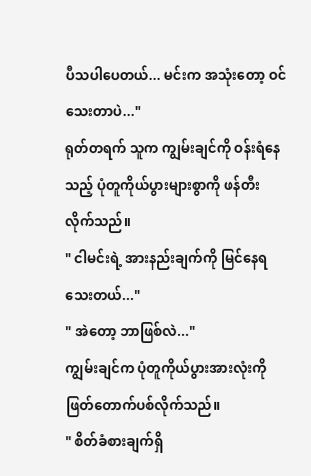ပီသပါပေတယ်... မင်းက အသုံးတော့ ဝင်သေးတာပဲ..."
ရုတ်တရက် သူက ကျွမ်းချင်ကို ဝန်းရံနေသည့် ပုံတူကိုယ်ပွားများစွာကို ဖန်တီးလိုက်သည်။
" ငါမင်းရဲ့ အားနည်းချက်ကို မြင်နေရသေးတယ်..."
" အဲတော့ ဘာဖြစ်လဲ..."
ကျွမ်းချင်က ပုံတူကိုယ်ပွားအားလုံးကို ဖြတ်တောက်ပစ်လိုက်သည်။
" စိတ်ခံစားချက်ရှိ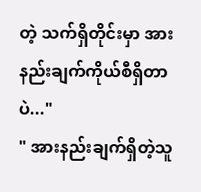တဲ့ သက်ရှိတိုင်းမှာ အားနည်းချက်ကိုယ်စီရှိတာပဲ..."
" အားနည်းချက်ရှိတဲ့သူ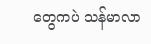တွေကပဲ သန်မာလာ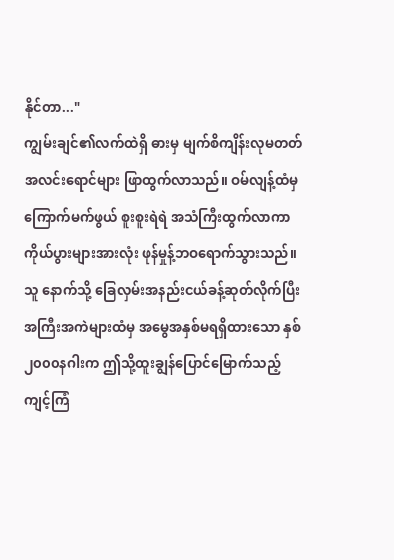နိုင်တာ..."
ကျွမ်းချင်၏လက်ထဲရှိ ဓားမှ မျက်စိကျိန်းလုမတတ် အလင်းရောင်များ ဖြာထွက်လာသည်။ ဝမ်လျန့်ထံမှ ကြောက်မက်ဖွယ် စူးစူးရဲရဲ အသံကြီးထွက်လာကာ ကိုယ်ပွားများအားလုံး ဖုန်မှုန့်ဘဝရောက်သွားသည်။ သူ နောက်သို့ ခြေလှမ်းအနည်းငယ်ခန့်ဆုတ်လိုက်ပြီး အကြီးအကဲများထံမှ အမွေအနှစ်မရရှိထားသော နှစ် ၂၀၀၀နဂါးက ဤသို့ထူးချွန်ပြောင်မြောက်သည့် ကျင့်ကြံ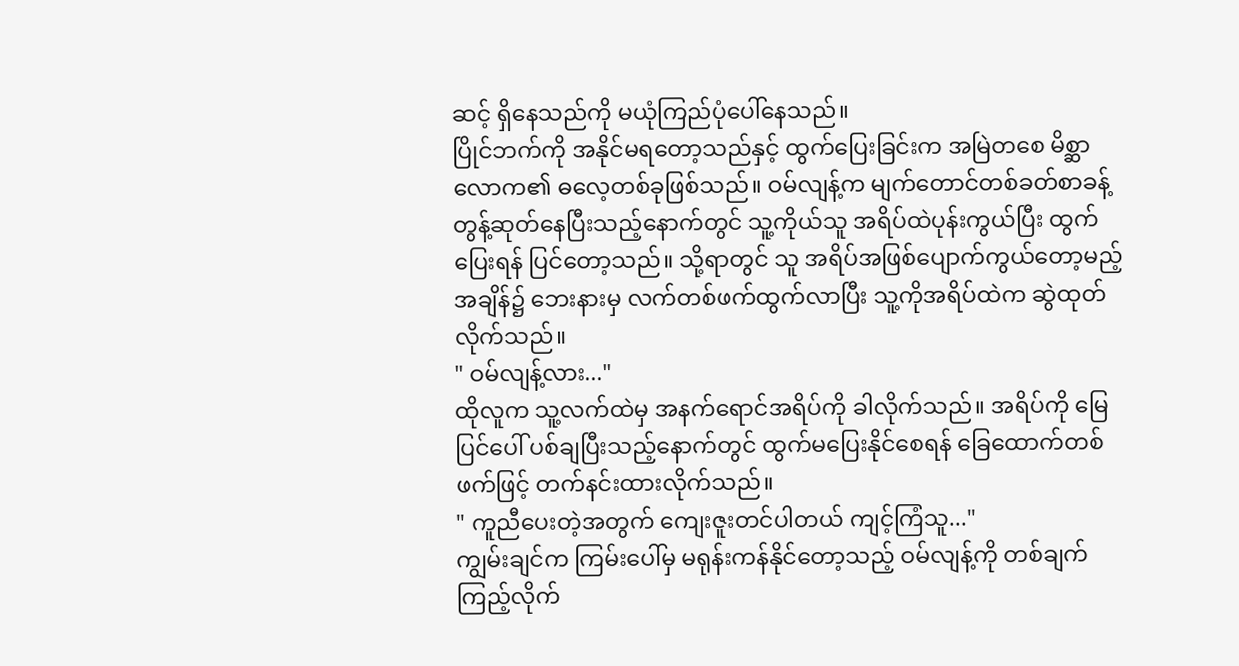ဆင့် ရှိနေသည်ကို မယုံကြည်ပုံပေါ်နေသည်။
ပြိုင်ဘက်ကို အနိုင်မရတော့သည်နှင့် ထွက်ပြေးခြင်းက အမြဲတစေ မိစ္ဆာလောက၏ ဓလေ့တစ်ခုဖြစ်သည်။ ဝမ်လျန့်က မျက်တောင်တစ်ခတ်စာခန့် တွန့်ဆုတ်နေပြီးသည့်နောက်တွင် သူ့ကိုယ်သူ အရိပ်ထဲပုန်းကွယ်ပြီး ထွက်ပြေးရန် ပြင်တော့သည်။ သို့ရာတွင် သူ အရိပ်အဖြစ်ပျောက်ကွယ်တော့မည့်အချိန်၌ ဘေးနားမှ လက်တစ်ဖက်ထွက်လာပြီး သူ့ကိုအရိပ်ထဲက ဆွဲထုတ်လိုက်သည်။
" ဝမ်လျန့်လား..."
ထိုလူက သူ့လက်ထဲမှ အနက်ရောင်အရိပ်ကို ခါလိုက်သည်။ အရိပ်ကို မြေပြင်ပေါ် ပစ်ချပြီးသည့်နောက်တွင် ထွက်မပြေးနိုင်စေရန် ခြေထောက်တစ်ဖက်ဖြင့် တက်နင်းထားလိုက်သည်။
" ကူညီပေးတဲ့အတွက် ကျေးဇူးတင်ပါတယ် ကျင့်ကြံသူ..."
ကျွမ်းချင်က ကြမ်းပေါ်မှ မရုန်းကန်နိုင်တော့သည့် ဝမ်လျန့်ကို တစ်ချက်ကြည့်လိုက်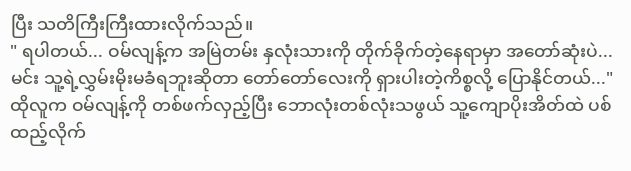ပြီး သတိကြီးကြီးထားလိုက်သည်။
" ရပါတယ်... ဝမ်လျန့်က အမြဲတမ်း နှလုံးသားကို တိုက်ခိုက်တဲ့နေရာမှာ အတော်ဆုံးပဲ... မင်း သူ့ရဲ့လွှမ်းမိုးမခံရဘူးဆိုတာ တော်တော်လေးကို ရှားပါးတဲ့ကိစ္စလို့ ပြောနိုင်တယ်..."
ထိုလူက ဝမ်လျန့်ကို တစ်ဖက်လှည့်ပြီး ဘောလုံးတစ်လုံးသဖွယ် သူ့ကျောပိုးအိတ်ထဲ ပစ်ထည့်လိုက်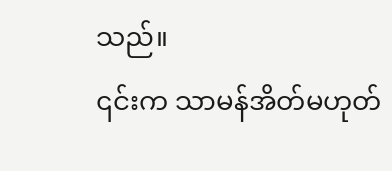သည်။
၎င်းက သာမန်အိတ်မဟုတ်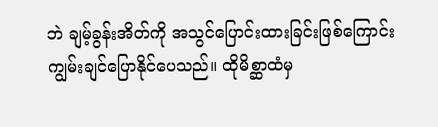ဘဲ ချမ့်ခွန်းအိတ်ကို အသွင်ပြောင်းထားခြင်းဖြစ်ကြောင်း ကျွမ်းချင်ပြောနိုင်ပေသည်။ ထိုမိစ္ဆာထံမှ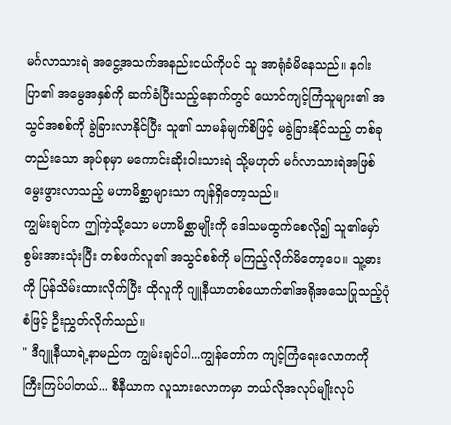မင်္ဂလာသားရဲ အငွေ့အသက်အနည်းငယ်ကိုပင် သူ အာရုံခံမိနေသည်။ နဂါးပြာ၏ အမွေအနှစ်ကို ဆက်ခံပြီးသည့်နောက်တွင် ယောင်ကျင့်ကြံသူများ၏ အသွင်အစစ်ကို ခွဲခြားလာနိုင်ပြီး သူ၏ သာမန်မျက်စိဖြင့် မခွဲခြားနိုင်သည့် တစ်ခုတည်းသော အုပ်စုမှာ မကောင်းဆိုးဝါးသားရဲ သို့မဟုတ် မင်္ဂလာသားရဲအဖြစ် မွေးဖွားလာသည့် မဟာမိစ္ဆာများသာ ကျန်ရှိတော့သည်။
ကျွမ်းချင်က ဤကဲ့သို့သော မဟာမိစ္ဆာမျိုးကို ဒေါသမထွက်စေလို၍ သူ၏မှော်စွမ်းအားသုံးပြီး တစ်ဖက်လူ၏ အသွင်စစ်ကို မကြည့်လိုက်မိတော့ပေ။ သူ့ဓားကို ပြန်သိမ်းထားလိုက်ပြီး ထိုလူကို ဂျူနီယာတစ်ယောက်၏အရိုအသေပြုသည့်ပုံစံဖြင့် ဦးညွှတ်လိုက်သည်။
" ဒီဂျူနီယာရဲ့နာမည်က ကျွမ်းချင်ပါ...ကျွန်တော်က ကျင့်ကြံရေးလောကကို ကြီးကြပ်ပါတယ်... စီနီယာက လူသားလောကမှာ ဘယ်လိုအလုပ်မျိုးလုပ်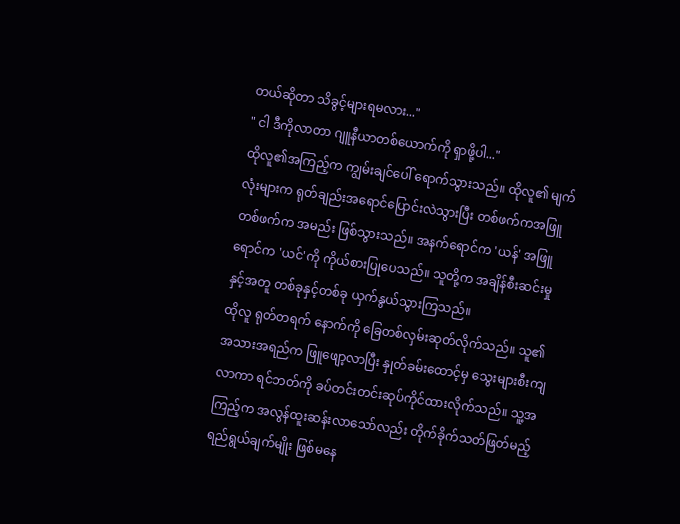တယ်ဆိုတာ သိခွင့်များရမလား..."
" ငါ ဒီကိုလာတာ ဂျူနီယာတစ်ယောက်ကို ရှာဖို့ပါ..."
ထိုလူ၏အကြည့်က ကျွမ်းချင်ပေါ် ရောက်သွားသည်။ ထိုလူ၏ မျက်လုံးများက ရုတ်ချည်းအရောင်ပြောင်းလဲသွားပြီး တစ်ဖက်ကအဖြူ တစ်ဖက်က အမည်း ဖြစ်သွားသည်။ အနက်ရောင်က 'ယန်' အဖြူရောင်က 'ယင်'ကို ကိုယ်စားပြုပေသည်။ သူတို့က အချိန်စီးဆင်းမှုနှင့်အတူ တစ်ခုနှင့်တစ်ခု ယှက်နွယ်သွားကြသည်။
ထိုလူ ရုတ်တရက် နောက်ကို ခြေတစ်လှမ်းဆုတ်လိုက်သည်။ သူ၏ အသားအရည်က ဖြူဖျော့လာပြီး နှုတ်ခမ်းထောင့်မှ သွေးများစီးကျလာကာ ရင်ဘတ်ကို ခပ်တင်းတင်းဆုပ်ကိုင်ထားလိုက်သည်။ သူ့အကြည့်က အလွန်ထူးဆန်းလာသော်လည်း တိုက်ခိုက်သတ်ဖြတ်မည့်ရည်ရွယ်ချက်မျိုး ဖြစ်မနေ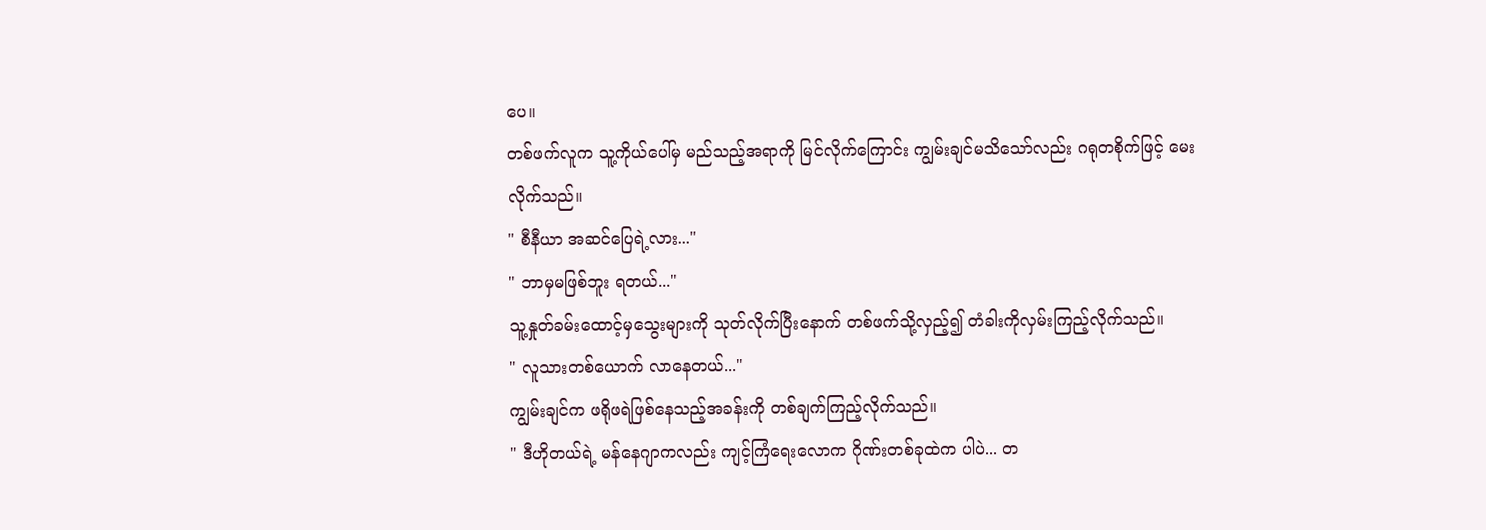ပေ။
တစ်ဖက်လူက သူ့ကိုယ်ပေါ်မှ မည်သည့်အရာကို မြင်လိုက်ကြောင်း ကျွမ်းချင်မသိသော်လည်း ဂရုတစိုက်ဖြင့် မေးလိုက်သည်။
" စီနီယာ အဆင်ပြေရဲ့လား..."
" ဘာမှမဖြစ်ဘူး ရတယ်..."
သူ့နှုတ်ခမ်းထောင့်မှသွေးများကို သုတ်လိုက်ပြီးနောက် တစ်ဖက်သို့လှည့်၍ တံခါးကိုလှမ်းကြည့်လိုက်သည်။
" လူသားတစ်ယောက် လာနေတယ်..."
ကျွမ်းချင်က ဖရိုဖရဲဖြစ်နေသည့်အခန်းကို တစ်ချက်ကြည့်လိုက်သည်။
" ဒီဟိုတယ်ရဲ့ မန်နေဂျာကလည်း ကျင့်ကြံရေးလောက ဂိုဏ်းတစ်ခုထဲက ပါပဲ... တ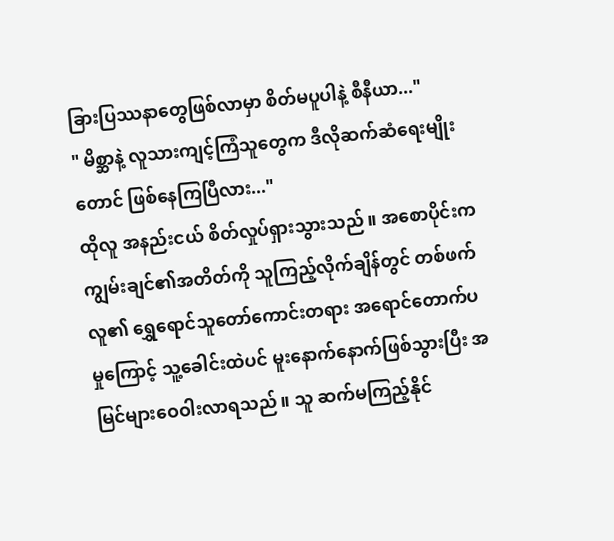ခြားပြဿနာတွေဖြစ်လာမှာ စိတ်မပူပါနဲ့ စီနီယာ..."
" မိစ္ဆာနဲ့ လူသားကျင့်ကြံသူတွေက ဒီလိုဆက်ဆံရေးမျိုးတောင် ဖြစ်နေကြပြီလား..."
ထိုလူ အနည်းငယ် စိတ်လှုပ်ရှားသွားသည်။ အစောပိုင်းက ကျွမ်းချင်၏အတိတ်ကို သူကြည့်လိုက်ချိန်တွင် တစ်ဖက်လူ၏ ရွှေရောင်သူတော်ကောင်းတရား အရောင်တောက်ပမှုကြောင့် သူ့ခေါင်းထဲပင် မူးနောက်နောက်ဖြစ်သွားပြီး အမြင်များဝေဝါးလာရသည်။ သူ ဆက်မကြည့်နိုင်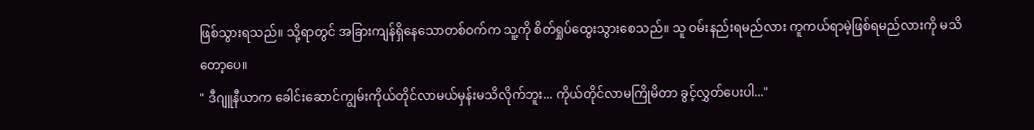ဖြစ်သွားရသည်။ သို့ရာတွင် အခြားကျန်ရှိနေသောတစ်ဝက်က သူ့ကို စိတ်ရှုပ်ထွေးသွားစေသည်။ သူ ဝမ်းနည်းရမည်လား ကူကယ်ရာမဲ့ဖြစ်ရမည်လားကို မသိတော့ပေ။
" ဒီဂျူနီယာက ခေါင်းဆောင်ကျွမ်းကိုယ်တိုင်လာမယ်မှန်းမသိလိုက်ဘူး... ကိုယ်တိုင်လာမကြိုမိတာ ခွင့်လွှတ်ပေးပါ..."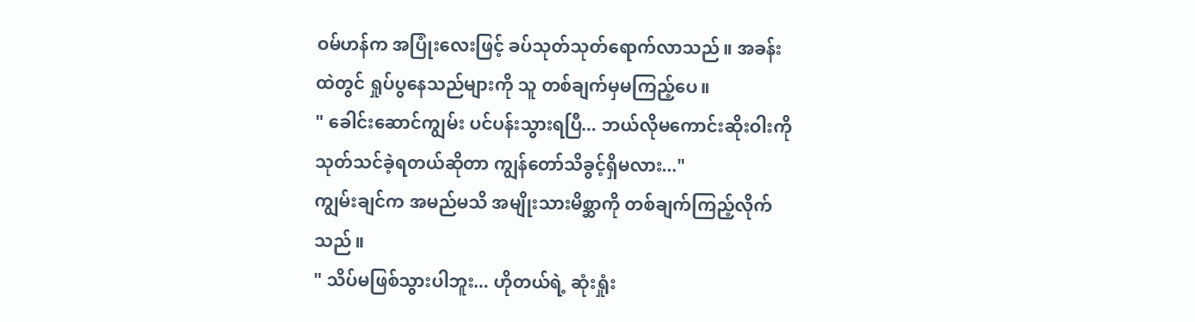ဝမ်ဟန်က အပြုံးလေးဖြင့် ခပ်သုတ်သုတ်ရောက်လာသည်။ အခန်းထဲတွင် ရှုပ်ပွနေသည်များကို သူ တစ်ချက်မှမကြည့်ပေ။
" ခေါင်းဆောင်ကျွမ်း ပင်ပန်းသွားရပြီ... ဘယ်လိုမကောင်းဆိုးဝါးကို သုတ်သင်ခဲ့ရတယ်ဆိုတာ ကျွန်တော်သိခွင့်ရှိမလား..."
ကျွမ်းချင်က အမည်မသိ အမျိုးသားမိစ္ဆာကို တစ်ချက်ကြည့်လိုက်သည်။
" သိပ်မဖြစ်သွားပါဘူး... ဟိုတယ်ရဲ့ ဆုံးရှုံး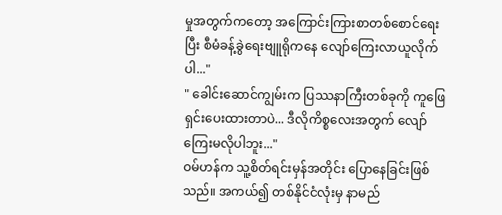မှုအတွက်ကတော့ အကြောင်းကြားစာတစ်စောင်ရေးပြီး စီမံခန့်ခွဲရေးဗျူရိုကနေ လျော်ကြေးလာယူလိုက်ပါ..."
" ခေါင်းဆောင်ကျွမ်းက ပြဿနာကြီးတစ်ခုကို ကူဖြေရှင်းပေးထားတာပဲ... ဒီလိုကိစ္စလေးအတွက် လျော်ကြေးမလိုပါဘူး..."
ဝမ်ဟန်က သူ့စိတ်ရင်းမှန်အတိုင်း ပြောနေခြင်းဖြစ်သည်။ အကယ်၍ တစ်နိုင်ငံလုံးမှ နာမည်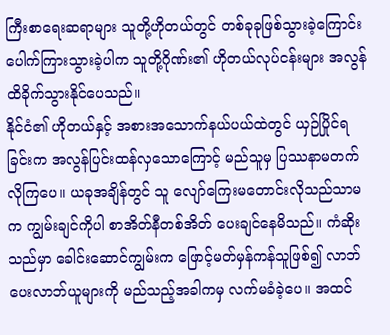ကြီးစာရေးဆရာများ သူတို့ဟိုတယ်တွင် တစ်ခုခုဖြစ်သွားခဲ့ကြောင်း ပေါက်ကြားသွားခဲ့ပါက သူတို့ဂိုဏ်း၏ ဟိုတယ်လုပ်ငန်းများ အလွန်ထိခိုက်သွားနိုင်ပေသည်။
နိုင်ငံ၏ ဟိုတယ်နှင့် အစားအသောက်နယ်ပယ်ထဲတွင် ယှဉ်ပြိုင်ရခြင်းက အလွန်ပြင်းထန်လှသောကြောင့် မည်သူမှ ပြဿနာမတက်လိုကြပေ။ ယခုအချိန်တွင် သူ လျော်ကြေးမတောင်းလိုသည်သာမက ကျွမ်းချင်ကိုပါ စာအိတ်နီတစ်အိတ် ပေးချင်နေမိသည်။ ကံဆိုးသည်မှာ ခေါင်းဆောင်ကျွမ်းက ဖြောင့်မတ်မှန်ကန်သူဖြစ်၍ လာဘ်ပေးလာဘ်ယူများကို မည်သည့်အခါကမှ လက်မခံခဲ့ပေ။ အထင်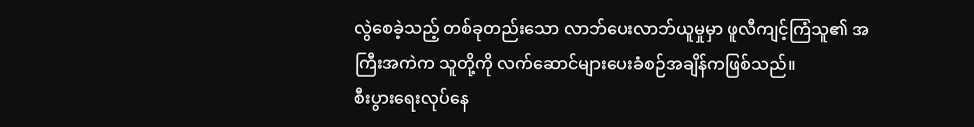လွဲစေခဲ့သည့် တစ်ခုတည်းသော လာဘ်ပေးလာဘ်ယူမှုမှာ ဖူလီကျင့်ကြံသူ၏ အကြီးအကဲက သူတို့ကို လက်ဆောင်များပေးခံစဉ်အချိန်ကဖြစ်သည်။
စီးပွားရေးလုပ်နေ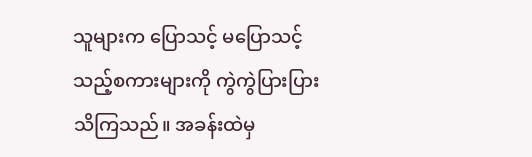သူများက ပြောသင့် မပြောသင့်သည့်စကားများကို ကွဲကွဲပြားပြားသိကြသည်။ အခန်းထဲမှ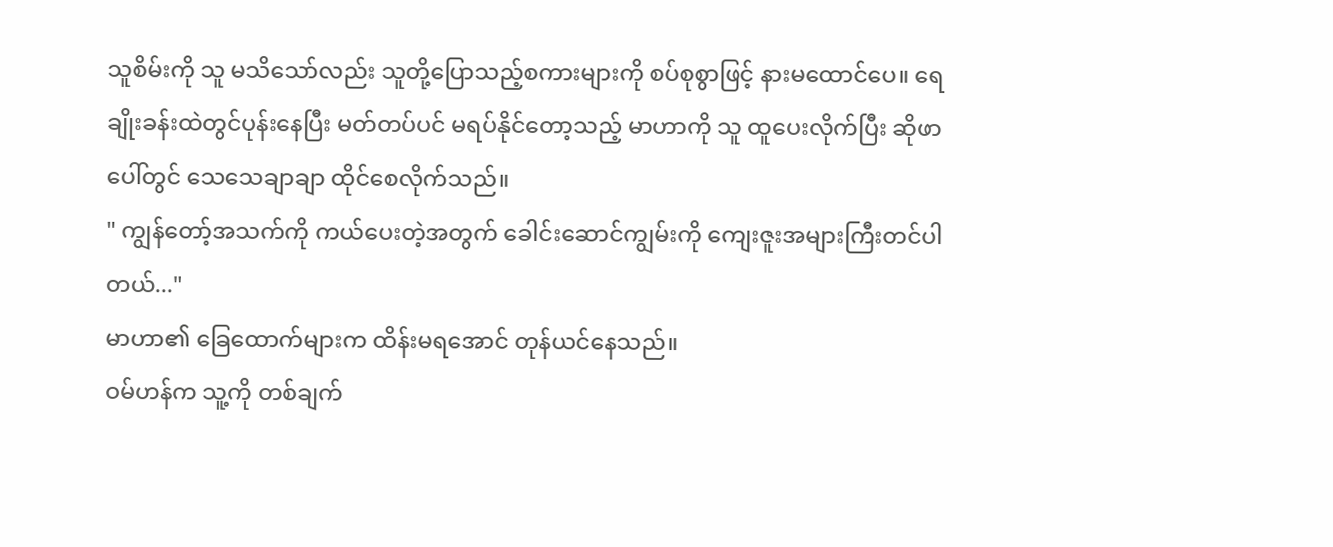သူစိမ်းကို သူ မသိသော်လည်း သူတို့ပြောသည့်စကားများကို စပ်စုစွာဖြင့် နားမထောင်ပေ။ ရေချိုးခန်းထဲတွင်ပုန်းနေပြီး မတ်တပ်ပင် မရပ်နိုင်တော့သည့် မာဟာကို သူ ထူပေးလိုက်ပြီး ဆိုဖာပေါ်တွင် သေသေချာချာ ထိုင်စေလိုက်သည်။
" ကျွန်တော့်အသက်ကို ကယ်ပေးတဲ့အတွက် ခေါင်းဆောင်ကျွမ်းကို ကျေးဇူးအများကြီးတင်ပါတယ်..."
မာဟာ၏ ခြေထောက်များက ထိန်းမရအောင် တုန်ယင်နေသည်။
ဝမ်ဟန်က သူ့ကို တစ်ချက်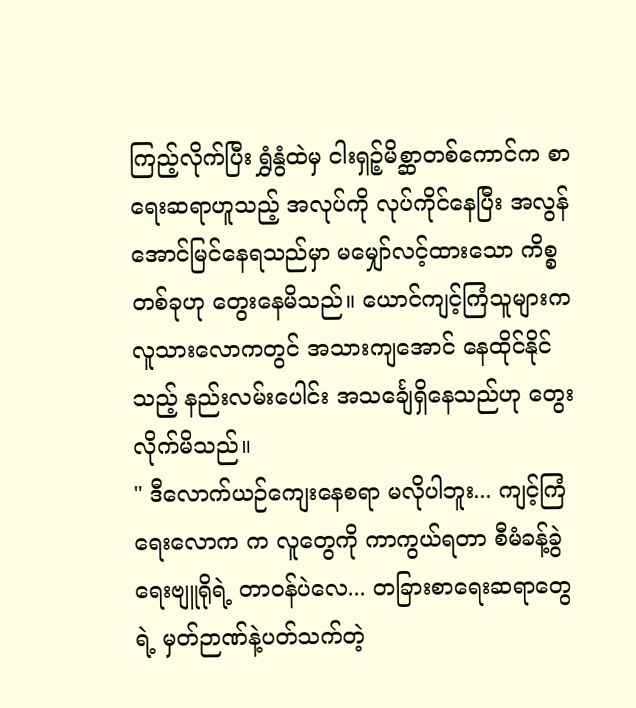ကြည့်လိုက်ပြီး ရွှံနွံထဲမှ ငါးရှဉ့်မိစ္ဆာတစ်ကောင်က စာရေးဆရာဟူသည့် အလုပ်ကို လုပ်ကိုင်နေပြီး အလွန်အောင်မြင်နေရသည်မှာ မမျှော်လင့်ထားသော ကိစ္စတစ်ခုဟု တွေးနေမိသည်။ ယောင်ကျင့်ကြံသူများက လူသားလောကတွင် အသားကျအောင် နေထိုင်နိုင်သည့် နည်းလမ်းပေါင်း အသင်္ချေရှိနေသည်ဟု တွေးလိုက်မိသည်။
" ဒီလောက်ယဉ်ကျေးနေစရာ မလိုပါဘူး... ကျင့်ကြံရေးလောက က လူတွေကို ကာကွယ်ရတာ စီမံခန့်ခွဲရေးဗျူရိုရဲ့ တာဝန်ပဲလေ... တခြားစာရေးဆရာတွေရဲ့ မှတ်ဉာဏ်နဲ့ပတ်သက်တဲ့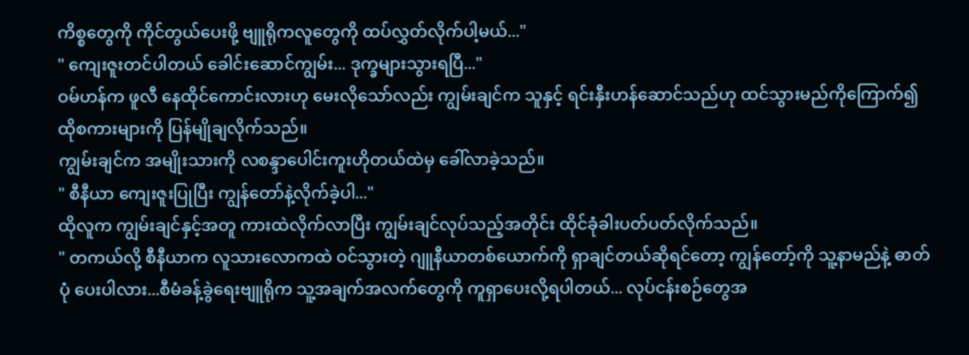ကိစ္စတွေကို ကိုင်တွယ်ပေးဖို့ ဗျူရိုကလူတွေကို ထပ်လွှတ်လိုက်ပါ့မယ်..."
" ကျေးဇူးတင်ပါတယ် ခေါင်းဆောင်ကျွမ်း... ဒုက္ခများသွားရပြီ..."
ဝမ်ဟန်က ဖူလီ နေထိုင်ကောင်းလားဟု မေးလိုသော်လည်း ကျွမ်းချင်က သူနှင့် ရင်းနှီးဟန်ဆောင်သည်ဟု ထင်သွားမည်ကိုကြောက်၍ ထိုစကားများကို ပြန်မျိုချလိုက်သည်။
ကျွမ်းချင်က အမျိုးသားကို လစန္ဒာပေါင်းကူးဟိုတယ်ထဲမှ ခေါ်လာခဲ့သည်။
" စီနီယာ ကျေးဇူးပြုပြီး ကျွန်တော်နဲ့လိုက်ခဲ့ပါ..."
ထိုလူက ကျွမ်းချင်နှင့်အတူ ကားထဲလိုက်လာပြီး ကျွမ်းချင်လုပ်သည့်အတိုင်း ထိုင်ခုံခါးပတ်ပတ်လိုက်သည်။
" တကယ်လို့ စီနီယာက လူသားလောကထဲ ဝင်သွားတဲ့ ဂျူနီယာတစ်ယောက်ကို ရှာချင်တယ်ဆိုရင်တော့ ကျွန်တော့်ကို သူ့နာမည်နဲ့ ဓာတ်ပုံ ပေးပါလား...စီမံခန့်ခွဲရေးဗျူရိုက သူ့အချက်အလက်တွေကို ကူရှာပေးလို့ရပါတယ်... လုပ်ငန်းစဉ်တွေအ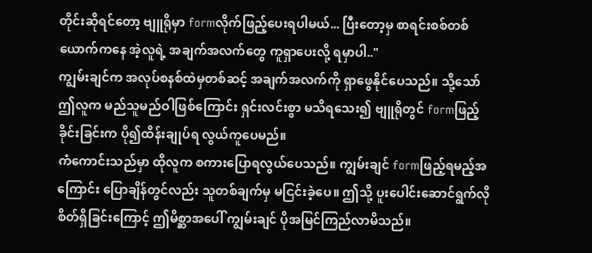တိုင်းဆိုရင်တော့ ဗျူရိုမှာ formလိုက်ဖြည့်ပေးရပါမယ်... ပြီးတော့မှ စာရင်းစစ်တစ်ယောက်ကနေ အဲ့လူရဲ့ အချက်အလက်တွေ ကူရှာပေးလို့ ရမှာပါ.."
ကျွမ်းချင်က အလုပ်စနစ်ထဲမှတစ်ဆင့် အချက်အလက်ကို ရှာဖွေနိုင်ပေသည်။ သို့သော် ဤလူက မည်သူမည်ဝါဖြစ်ကြောင်း ရှင်းလင်းစွာ မသိရသေး၍ ဗျူရိုတွင် formဖြည့်ခိုင်းခြင်းက ပို၍ထိန်းချုပ်ရ လွယ်ကူပေမည်။
ကံကောင်းသည်မှာ ထိုလူက စကားပြောရလွယ်ပေသည်။ ကျွမ်းချင် formဖြည့်ရမည့်အကြောင်း ပြောချိန်တွင်လည်း သူတစ်ချက်မှ မငြင်းခဲ့ပေ။ ဤသို့ ပူးပေါင်းဆောင်ရွက်လိုစိတ်ရှိခြင်းကြောင့် ဤမိစ္ဆာအပေါ် ကျွမ်းချင် ပိုအမြင်ကြည်လာမိသည်။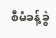စီမံခန့်ခွဲ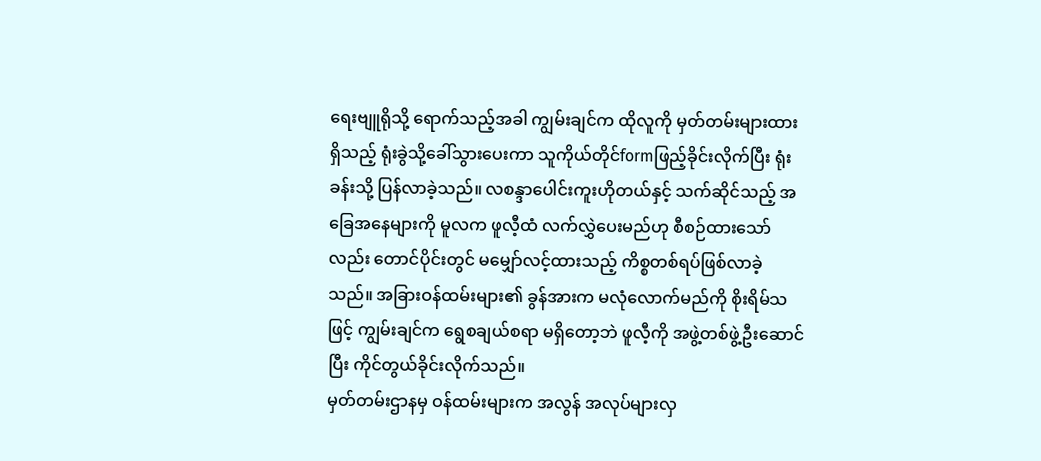ရေးဗျူရိုသို့ ရောက်သည့်အခါ ကျွမ်းချင်က ထိုလူကို မှတ်တမ်းများထားရှိသည့် ရုံးခွဲသို့ခေါ်သွားပေးကာ သူကိုယ်တိုင်formဖြည့်ခိုင်းလိုက်ပြီး ရုံးခန်းသို့ ပြန်လာခဲ့သည်။ လစန္ဒာပေါင်းကူးဟိုတယ်နှင့် သက်ဆိုင်သည့် အခြေအနေများကို မူလက ဖူလီ့ထံ လက်လွှဲပေးမည်ဟု စီစဉ်ထားသော်လည်း တောင်ပိုင်းတွင် မမျှော်လင့်ထားသည့် ကိစ္စတစ်ရပ်ဖြစ်လာခဲ့သည်။ အခြားဝန်ထမ်းများ၏ ခွန်အားက မလုံလောက်မည်ကို စိုးရိမ်သဖြင့် ကျွမ်းချင်က ရွေစချယ်စရာ မရှိတော့ဘဲ ဖူလီ့ကို အဖွဲ့တစ်ဖွဲ့ဦးဆောင်ပြီး ကိုင်တွယ်ခိုင်းလိုက်သည်။
မှတ်တမ်းဌာနမှ ဝန်ထမ်းများက အလွန် အလုပ်များလှ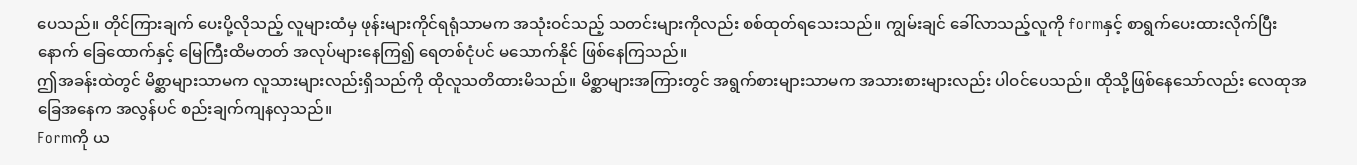ပေသည်။ တိုင်ကြားချက် ပေးပို့လိုသည့် လူများထံမှ ဖုန်းများကိုင်ရရုံသာမက အသုံးဝင်သည့် သတင်းများကိုလည်း စစ်ထုတ်ရသေးသည်။ ကျွမ်းချင် ခေါ်လာသည့်လူကို formနှင့် စာရွက်ပေးထားလိုက်ပြီးနောက် ခြေထောက်နှင့် မြေကြီးထိမတတ် အလုပ်များနေကြ၍ ရေတစ်ငုံပင် မသောက်နိုင် ဖြစ်နေကြသည်။
ဤအခန်းထဲတွင် မိစ္ဆာများသာမက လူသားများလည်းရှိသည်ကို ထိုလူသတိထားမိသည်။ မိစ္ဆာများအကြားတွင် အရွက်စားများသာမက အသားစားများလည်း ပါဝင်ပေသည်။ ထိုသို့ဖြစ်နေသော်လည်း လေထုအခြေအနေက အလွန်ပင် စည်းချက်ကျနလှသည်။
Formကို ယ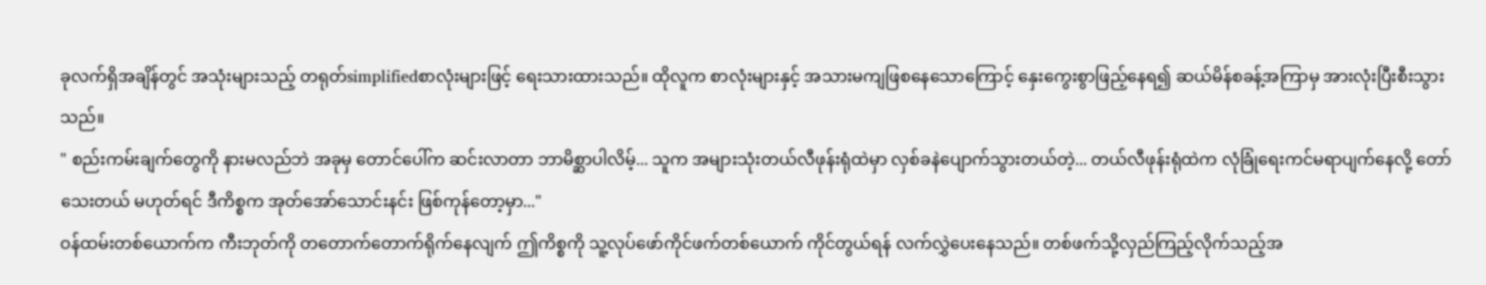ခုလက်ရှိအချိန်တွင် အသုံးများသည့် တရုတ်simplifiedစာလုံးများဖြင့် ရေးသားထားသည်။ ထိုလူက စာလုံးများနှင့် အသားမကျဖြစနေသောကြောင့် နှေးကွေးစွာဖြည့်နေရ၍ ဆယ်မိန်စခန့်အကြာမှ အားလုံးပြီးစီးသွားသည်။
" စည်းကမ်းချက်တွေကို နားမလည်ဘဲ အခုမှ တောင်ပေါ်က ဆင်းလာတာ ဘာမိစ္ဆာပါလိမ့်... သူက အများသုံးတယ်လီဖုန်းရုံထဲမှာ လှစ်ခနဲပျောက်သွားတယ်တဲ့... တယ်လီဖုန်းရုံထဲက လုံခြုံရေးကင်မရာပျက်နေလို့ တော်သေးတယ် မဟုတ်ရင် ဒီကိစ္စက အုတ်အော်သောင်းနင်း ဖြစ်ကုန်တော့မှာ..."
ဝန်ထမ်းတစ်ယောက်က ကီးဘုတ်ကို တတောက်တောက်ရိုက်နေလျက် ဤကိစ္စကို သူ့လုပ်ဖော်ကိုင်ဖက်တစ်ယောက် ကိုင်တွယ်ရန် လက်လွှဲပေးနေသည်။ တစ်ဖက်သို့လှည်ကြည့်လိုက်သည့်အ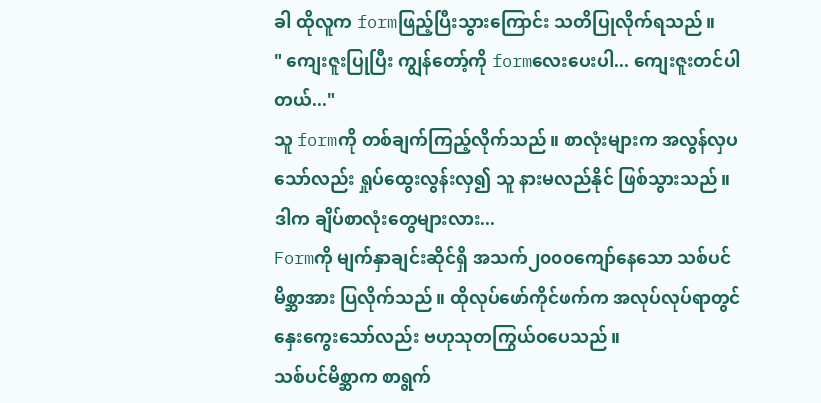ခါ ထိုလူက formဖြည့်ပြီးသွားကြောင်း သတိပြုလိုက်ရသည်။
" ကျေးဇူးပြုပြီး ကျွန်တော့်ကို formလေးပေးပါ... ကျေးဇူးတင်ပါတယ်..."
သူ formကို တစ်ချက်ကြည့်လိုက်သည်။ စာလုံးများက အလွန်လှပသော်လည်း ရှုပ်ထွေးလွန်းလှ၍ သူ နားမလည်နိုင် ဖြစ်သွားသည်။
ဒါက ချိပ်စာလုံးတွေများလား...
Formကို မျက်နှာချင်းဆိုင်ရှိ အသက်၂၀၀၀ကျော်နေသော သစ်ပင်မိစ္ဆာအား ပြလိုက်သည်။ ထိုလုပ်ဖော်ကိုင်ဖက်က အလုပ်လုပ်ရာတွင် နှေးကွေးသော်လည်း ဗဟုသုတကြွယ်ဝပေသည်။
သစ်ပင်မိစ္ဆာက စာရွက်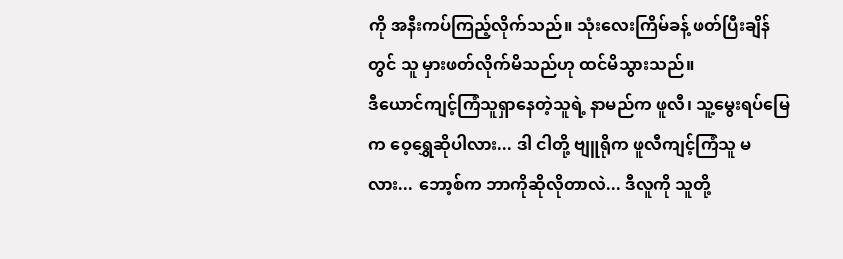ကို အနီးကပ်ကြည့်လိုက်သည်။ သုံးလေးကြိမ်ခန့် ဖတ်ပြီးချိန်တွင် သူ မှားဖတ်လိုက်မိသည်ဟု ထင်မိသွားသည်။
ဒီယောင်ကျင့်ကြံသူရှာနေတဲ့သူရဲ့ နာမည်က ဖူလီ၊ သူ့မွေးရပ်မြေက ဝေ့ရွှေဆိုပါလား... ဒါ ငါတို့ ဗျူရိုက ဖူလီကျင့်ကြံသူ မလား... ဘော့စ်က ဘာကိုဆိုလိုတာလဲ... ဒီလူကို သူတို့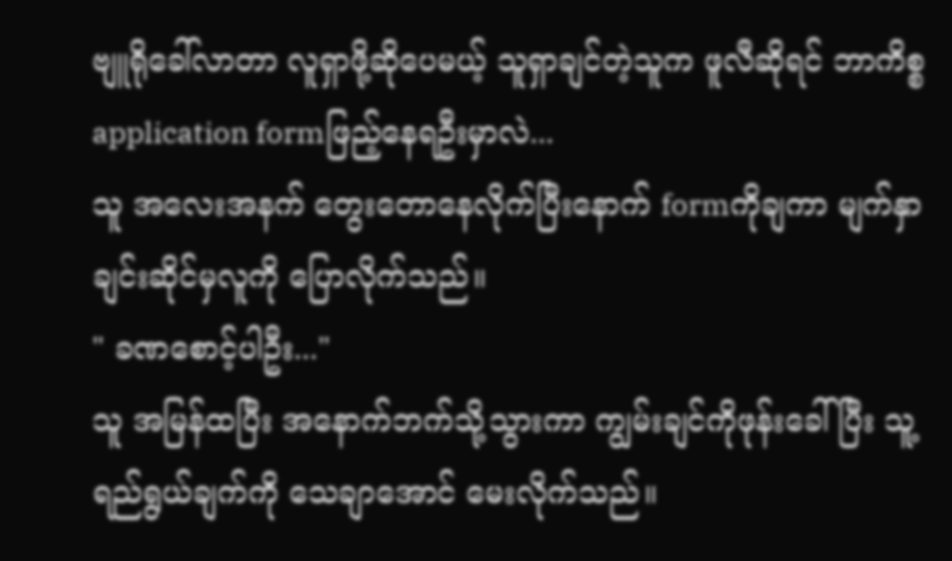ဗျူရိုခေါ်လာတာ လူရှာဖို့ဆိုပေမယ့် သူရှာချင်တဲ့သူက ဖူလီဆိုရင် ဘာကိစ္စapplication formဖြည့်နေရဦးမှာလဲ...
သူ အလေးအနက် တွေးတောနေလိုက်ပြီးနောက် formကိုချကာ မျက်နှာချင်းဆိုင်မှလူကို ပြောလိုက်သည်။
" ခဏစောင့်ပါဦး..."
သူ အမြန်ထပြီး အနောက်ဘက်သို့သွားကာ ကျွမ်းချင်ကိုဖုန်းခေါ်ပြီး သူ့ရည်ရွယ်ချက်ကို သေချာအောင် မေးလိုက်သည်။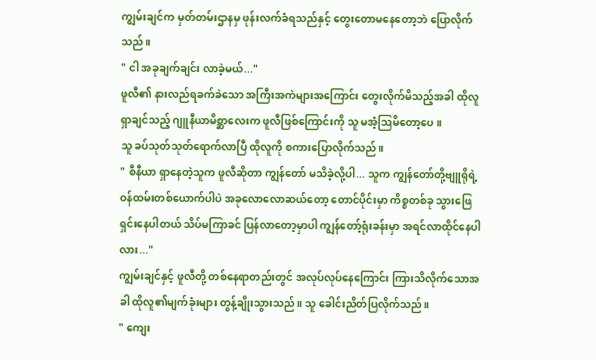ကျွမ်းချင်က မှတ်တမ်းဌာနမှ ဖုန်းလက်ခံရသည်နှင့် တွေးတောမနေတော့ဘဲ ပြောလိုက်သည်။
" ငါ အခုချက်ချင်း လာခဲ့မယ်..."
ဖူလီ၏ နားလည်ရခက်ခဲသော အကြီးအကဲများအကြောင်း တွေးလိုက်မိသည့်အခါ ထိုလူရှာချင်သည့် ဂျူနီယာမိစ္ဆာလေးက ဖူလီဖြစ်ကြောင်းကို သူ မအံ့ဩမိတော့ပေ။
သူ ခပ်သုတ်သုတ်ရောက်လာပြီ ထိုလူကို စကားပြောလိုက်သည်။
" စီနီယာ ရှာနေတဲ့သူက ဖူလီဆိုတာ ကျွန်တော် မသိခဲ့လို့ပါ... သူက ကျွန်တော်တို့ဗျူရိုရဲ့ ဝန်ထမ်းတစ်ယောက်ပါပဲ အခုလောလောဆယ်တော့ တောင်ပိုင်းမှာ ကိစ္စတစ်ခု သွားဖြေရှင်းနေပါတယ် သိပ်မကြာခင် ပြန်လာတော့မှာပါ ကျွန်တော့်ရုံးခန်းမှာ အရင်လာထိုင်နေပါလား..."
ကျွမ်းချင်နှင့် ဖူလီတို့ တစ်နေရာတည်းတွင် အလုပ်လုပ်နေကြောင်း ကြားသိလိုက်သောအခါ ထိုလူ၏မျက်ခုံးများ တွန့်ချိုးသွားသည်။ သူ ခေါင်းညိတ်ပြလိုက်သည်။
" ကျေး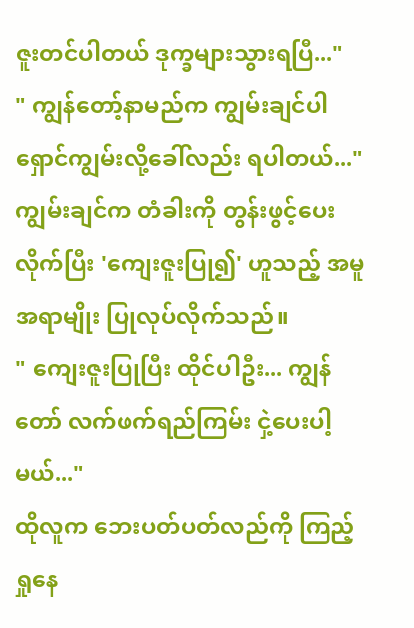ဇူးတင်ပါတယ် ဒုက္ခများသွားရပြီ..."
" ကျွန်တော့်နာမည်က ကျွမ်းချင်ပါ ရှောင်ကျွမ်းလို့ခေါ်လည်း ရပါတယ်..."
ကျွမ်းချင်က တံခါးကို တွန်းဖွင့်ပေးလိုက်ပြီး 'ကျေးဇူးပြု၍' ဟူသည့် အမူအရာမျိုး ပြုလုပ်လိုက်သည်။
" ကျေးဇူးပြုပြီး ထိုင်ပါဦး... ကျွန်တော် လက်ဖက်ရည်ကြမ်း ငှဲ့ပေးပါ့မယ်..."
ထိုလူက ဘေးပတ်ပတ်လည်ကို ကြည့်ရှုနေ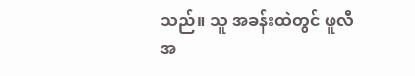သည်။ သူ အခန်းထဲတွင် ဖူလီအ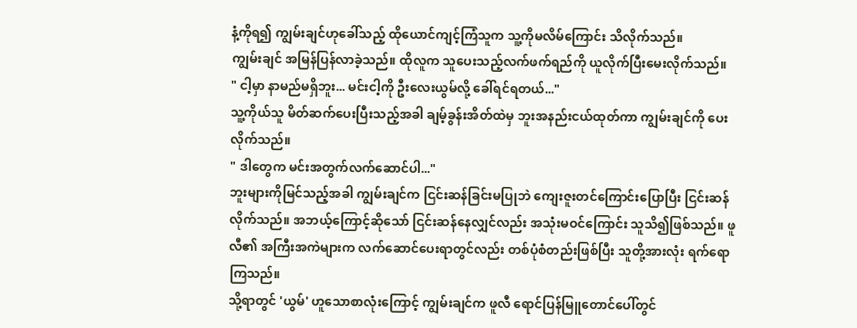နံ့ကိုရ၍ ကျွမ်းချင်ဟုခေါ်သည့် ထိုယောင်ကျင့်ကြံသူက သူ့ကိုမလိမ်ကြောင်း သိလိုက်သည်။
ကျွမ်းချင် အမြန်ပြန်လာခဲ့သည်။ ထိုလူက သူပေးသည့်လက်ဖက်ရည်ကို ယူလိုက်ပြီးမေးလိုက်သည်။
" ငါ့မှာ နာမည်မရှိဘူး... မင်းငါ့ကို ဦးလေးယွမ်လို့ ခေါ်ရင်ရတယ်..."
သူ့ကိုယ်သူ မိတ်ဆက်ပေးပြီးသည့်အခါ ချမ့်ခွန်းအိတ်ထဲမှ ဘူးအနည်းငယ်ထုတ်ကာ ကျွမ်းချင်ကို ပေးလိုက်သည်။
" ဒါတွေက မင်းအတွက်လက်ဆောင်ပါ..."
ဘူးများကိုမြင်သည့်အခါ ကျွမ်းချင်က ငြင်းဆန်ခြင်းမပြုဘဲ ကျေးဇူးတင်ကြောင်းပြောပြီး ငြင်းဆန်လိုက်သည်။ အဘယ့်ကြောင့်ဆိုသော် ငြင်းဆန်နေလျှင်လည်း အသုံးမဝင်ကြောင်း သူသိ၍ဖြစ်သည်။ ဖူလီ၏ အကြီးအကဲများက လက်ဆောင်ပေးရာတွင်လည်း တစ်ပုံစံတည်းဖြစ်ပြီး သူတို့အားလုံး ရက်ရောကြသည်။
သို့ရာတွင် 'ယွမ်' ဟူသောစာလုံးကြောင့် ကျွမ်းချင်က ဖူလီ ရောင်ပြန်မြူတောင်ပေါ်တွင်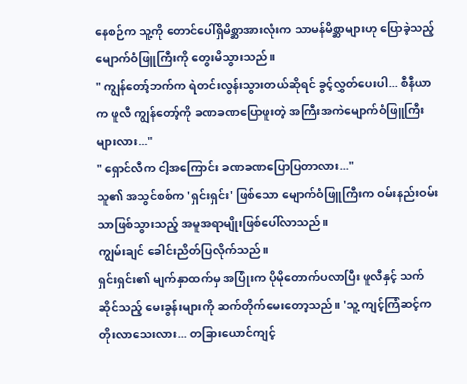နေစဉ်က သူ့ကို တောင်ပေါ်ရှိမိစ္ဆာအားလုံးက သာမန်မိစ္ဆာများဟု ပြောခဲ့သည့် မျောက်ဝံဖြူကြီးကို တွေးမိသွားသည်။
" ကျွန်တော့်ဘက်က ရဲတင်းလွန်းသွားတယ်ဆိုရင် ခွင့်လွှတ်ပေးပါ... စီနီယာက ဖူလီ ကျွန်တော့်ကို ခဏခဏပြောဖူးတဲ့ အကြီးအကဲမျောက်ဝံဖြူကြီးများလား..."
" ရှောင်လီက ငါ့အကြောင်း ခဏခဏပြောပြတာလား..."
သူ၏ အသွင်စစ်က 'ရှင်းရှင်း' ဖြစ်သော မျောက်ဝံဖြူကြီးက ဝမ်းနည်းဝမ်းသာဖြစ်သွားသည့် အမူအရာမျိုးဖြစ်ပေါ်လာသည်။
ကျွမ်းချင် ခေါင်းညိတ်ပြလိုက်သည်။
ရှင်းရှင်း၏ မျက်နှာထက်မှ အပြုံးက ပိုမိုတောက်ပလာပြီး ဖူလီနှင့် သက်ဆိုင်သည့် မေးခွန်းများကို ဆက်တိုက်မေးတော့သည်။ 'သူ့ ကျင့်ကြံဆင့်က တိုးလာသေးလား... တခြားယောင်ကျင့်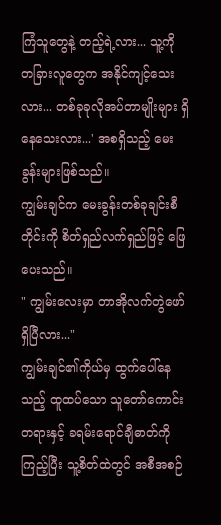ကြံသူတွေနဲ့ တည့်ရဲ့လား... သူ့ကို တခြားလူတွေက အနိုင်ကျင့်သေးလား... တစ်ခုခုလိုအပ်တာမျိုးများ ရှိနေသေးလား...' အစရှိသည့် မေးခွန်းများဖြစ်သည်။
ကျွမ်းချင်က မေးခွန်းတစ်ခုချင်းစီတိုင်းကို စိတ်ရှည်လက်ရှည်ဖြင့် ဖြေပေးသည်။
" ကျွမ်းလေးမှာ တာအိုလက်တွဲဖော်ရှိပြီလား..."
ကျွမ်းချင်၏ကိုယ်မှ ထွက်ပေါ်နေသည့် ထူထပ်သော သူတော်ကောင်းတရားနှင့် ခရမ်းရောင်ချီဓာတ်ကိုကြည့်ပြီး သူ့စိတ်ထဲတွင် အစီအစဉ်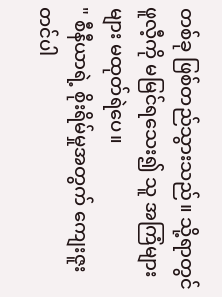တစ်ခု ဖြစ်တည်သွားသည်။ သို့ရာတွင် ဖူလီ့ကို မမြင်ရသေး၍ သူ အကြံများများ မထုတ်ရဲပေ။
" စီနီယာရဲ့ စိုးရိမ်မှုအတွက် ကျေးဇူးတင်ပါ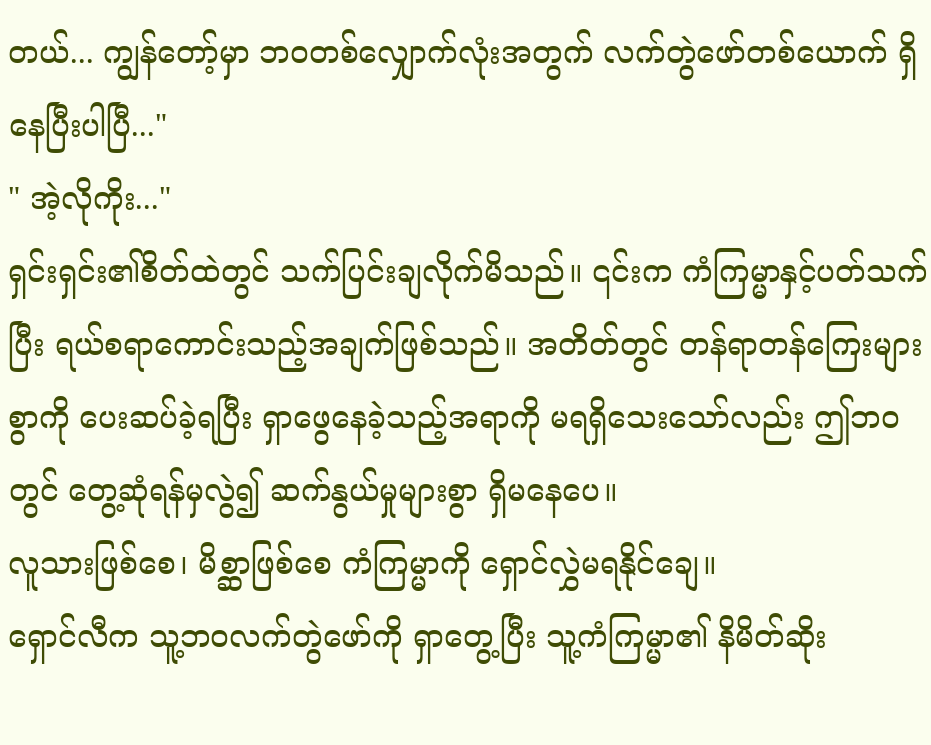တယ်... ကျွန်တော့်မှာ ဘဝတစ်လျှောက်လုံးအတွက် လက်တွဲဖော်တစ်ယောက် ရှိနေပြီးပါပြီ..."
" အဲ့လိုကိုး..."
ရှင်းရှင်း၏စိတ်ထဲတွင် သက်ပြင်းချလိုက်မိသည်။ ၎င်းက ကံကြမ္မာနှင့်ပတ်သက်ပြီး ရယ်စရာကောင်းသည့်အချက်ဖြစ်သည်။ အတိတ်တွင် တန်ရာတန်ကြေးများစွာကို ပေးဆပ်ခဲ့ရပြီး ရှာဖွေနေခဲ့သည့်အရာကို မရရှိသေးသော်လည်း ဤဘဝတွင် တွေ့ဆုံရန်မှလွဲ၍ ဆက်နွယ်မှုများစွာ ရှိမနေပေ။
လူသားဖြစ်စေ၊ မိစ္ဆာဖြစ်စေ ကံကြမ္မာကို ရှောင်လွှဲမရနိုင်ချေ။
ရှောင်လီက သူ့ဘဝလက်တွဲဖော်ကို ရှာတွေ့ပြီး သူ့ကံကြမ္မာ၏ နိမိတ်ဆိုး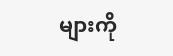များကို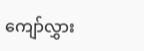ကျော်လွှား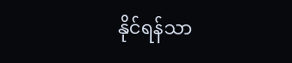နိုင်ရန်သာ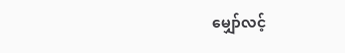မျှော်လင့်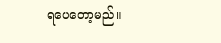ရပေတော့မည်။